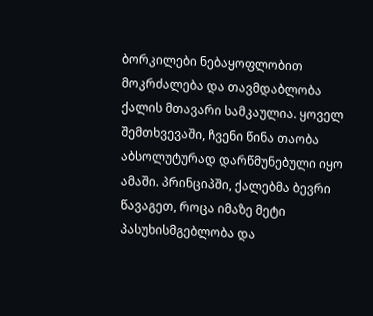ბორკილები ნებაყოფლობით
მოკრძალება და თავმდაბლობა ქალის მთავარი სამკაულია. ყოველ შემთხვევაში, ჩვენი წინა თაობა აბსოლუტურად დარწმუნებული იყო ამაში. პრინციპში, ქალებმა ბევრი წავაგეთ, როცა იმაზე მეტი პასუხისმგებლობა და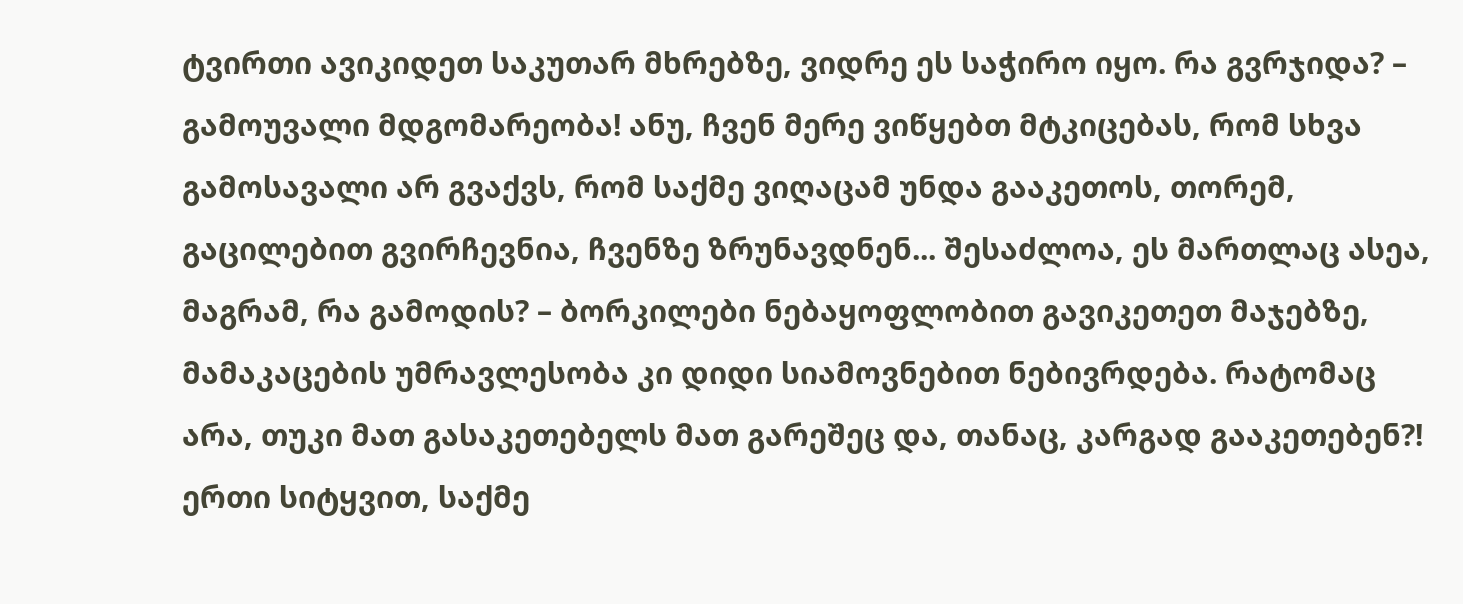ტვირთი ავიკიდეთ საკუთარ მხრებზე, ვიდრე ეს საჭირო იყო. რა გვრჯიდა? – გამოუვალი მდგომარეობა! ანუ, ჩვენ მერე ვიწყებთ მტკიცებას, რომ სხვა გამოსავალი არ გვაქვს, რომ საქმე ვიღაცამ უნდა გააკეთოს, თორემ, გაცილებით გვირჩევნია, ჩვენზე ზრუნავდნენ... შესაძლოა, ეს მართლაც ასეა, მაგრამ, რა გამოდის? – ბორკილები ნებაყოფლობით გავიკეთეთ მაჯებზე, მამაკაცების უმრავლესობა კი დიდი სიამოვნებით ნებივრდება. რატომაც არა, თუკი მათ გასაკეთებელს მათ გარეშეც და, თანაც, კარგად გააკეთებენ?!
ერთი სიტყვით, საქმე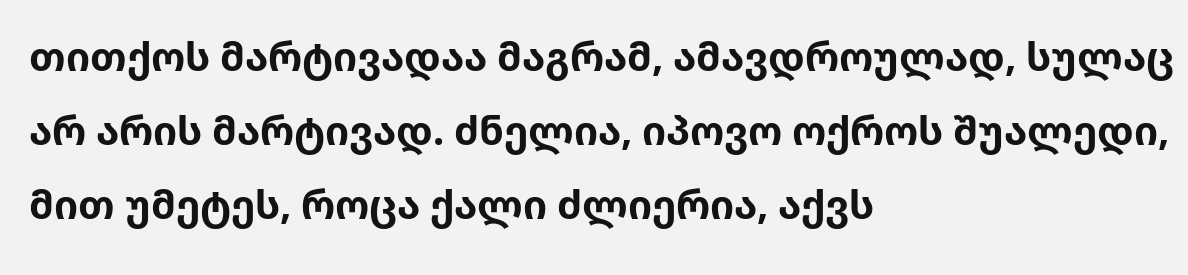თითქოს მარტივადაა მაგრამ, ამავდროულად, სულაც არ არის მარტივად. ძნელია, იპოვო ოქროს შუალედი, მით უმეტეს, როცა ქალი ძლიერია, აქვს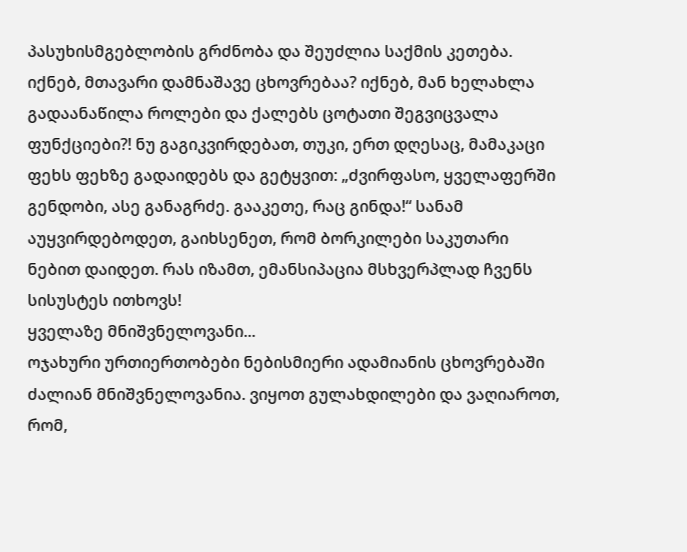პასუხისმგებლობის გრძნობა და შეუძლია საქმის კეთება. იქნებ, მთავარი დამნაშავე ცხოვრებაა? იქნებ, მან ხელახლა გადაანაწილა როლები და ქალებს ცოტათი შეგვიცვალა ფუნქციები?! ნუ გაგიკვირდებათ, თუკი, ერთ დღესაც, მამაკაცი ფეხს ფეხზე გადაიდებს და გეტყვით: „ძვირფასო, ყველაფერში გენდობი, ასე განაგრძე. გააკეთე, რაც გინდა!“ სანამ აუყვირდებოდეთ, გაიხსენეთ, რომ ბორკილები საკუთარი ნებით დაიდეთ. რას იზამთ, ემანსიპაცია მსხვერპლად ჩვენს სისუსტეს ითხოვს!
ყველაზე მნიშვნელოვანი...
ოჯახური ურთიერთობები ნებისმიერი ადამიანის ცხოვრებაში ძალიან მნიშვნელოვანია. ვიყოთ გულახდილები და ვაღიაროთ, რომ,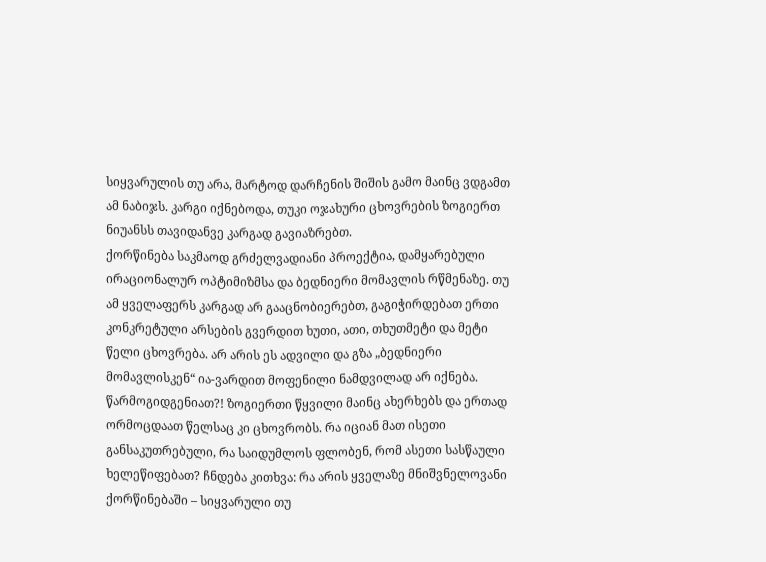სიყვარულის თუ არა, მარტოდ დარჩენის შიშის გამო მაინც ვდგამთ ამ ნაბიჯს. კარგი იქნებოდა, თუკი ოჯახური ცხოვრების ზოგიერთ ნიუანსს თავიდანვე კარგად გავიაზრებთ.
ქორწინება საკმაოდ გრძელვადიანი პროექტია, დამყარებული ირაციონალურ ოპტიმიზმსა და ბედნიერი მომავლის რწმენაზე. თუ ამ ყველაფერს კარგად არ გააცნობიერებთ, გაგიჭირდებათ ერთი კონკრეტული არსების გვერდით ხუთი, ათი, თხუთმეტი და მეტი წელი ცხოვრება. არ არის ეს ადვილი და გზა „ბედნიერი მომავლისკენ“ ია-ვარდით მოფენილი ნამდვილად არ იქნება. წარმოგიდგენიათ?! ზოგიერთი წყვილი მაინც ახერხებს და ერთად ორმოცდაათ წელსაც კი ცხოვრობს. რა იციან მათ ისეთი განსაკუთრებული, რა საიდუმლოს ფლობენ, რომ ასეთი სასწაული ხელეწიფებათ? ჩნდება კითხვა: რა არის ყველაზე მნიშვნელოვანი ქორწინებაში – სიყვარული თუ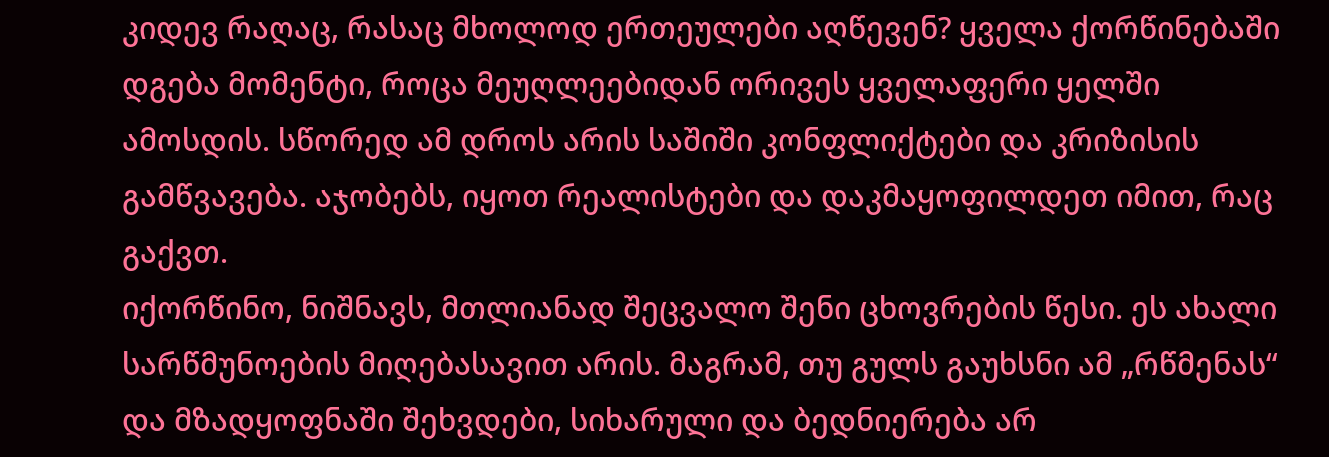კიდევ რაღაც, რასაც მხოლოდ ერთეულები აღწევენ? ყველა ქორწინებაში დგება მომენტი, როცა მეუღლეებიდან ორივეს ყველაფერი ყელში ამოსდის. სწორედ ამ დროს არის საშიში კონფლიქტები და კრიზისის გამწვავება. აჯობებს, იყოთ რეალისტები და დაკმაყოფილდეთ იმით, რაც გაქვთ.
იქორწინო, ნიშნავს, მთლიანად შეცვალო შენი ცხოვრების წესი. ეს ახალი სარწმუნოების მიღებასავით არის. მაგრამ, თუ გულს გაუხსნი ამ „რწმენას“ და მზადყოფნაში შეხვდები, სიხარული და ბედნიერება არ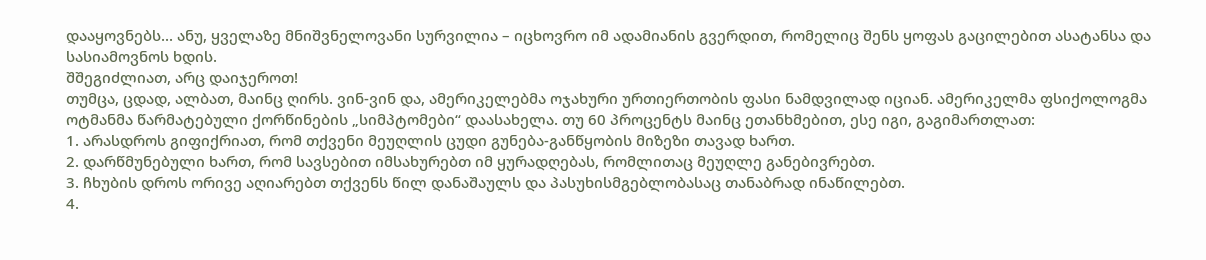დააყოვნებს... ანუ, ყველაზე მნიშვნელოვანი სურვილია – იცხოვრო იმ ადამიანის გვერდით, რომელიც შენს ყოფას გაცილებით ასატანსა და სასიამოვნოს ხდის.
შშეგიძლიათ, არც დაიჯეროთ!
თუმცა, ცდად, ალბათ, მაინც ღირს. ვინ-ვინ და, ამერიკელებმა ოჯახური ურთიერთობის ფასი ნამდვილად იციან. ამერიკელმა ფსიქოლოგმა ოტმანმა წარმატებული ქორწინების „სიმპტომები“ დაასახელა. თუ 60 პროცენტს მაინც ეთანხმებით, ესე იგი, გაგიმართლათ:
1. არასდროს გიფიქრიათ, რომ თქვენი მეუღლის ცუდი გუნება-განწყობის მიზეზი თავად ხართ.
2. დარწმუნებული ხართ, რომ სავსებით იმსახურებთ იმ ყურადღებას, რომლითაც მეუღლე განებივრებთ.
3. ჩხუბის დროს ორივე აღიარებთ თქვენს წილ დანაშაულს და პასუხისმგებლობასაც თანაბრად ინაწილებთ.
4.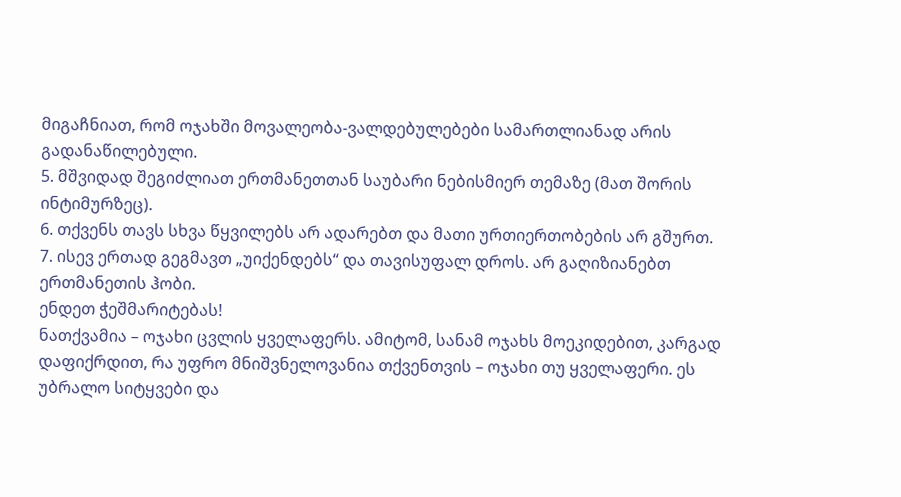მიგაჩნიათ, რომ ოჯახში მოვალეობა-ვალდებულებები სამართლიანად არის გადანაწილებული.
5. მშვიდად შეგიძლიათ ერთმანეთთან საუბარი ნებისმიერ თემაზე (მათ შორის ინტიმურზეც).
6. თქვენს თავს სხვა წყვილებს არ ადარებთ და მათი ურთიერთობების არ გშურთ.
7. ისევ ერთად გეგმავთ „უიქენდებს“ და თავისუფალ დროს. არ გაღიზიანებთ ერთმანეთის ჰობი.
ენდეთ ჭეშმარიტებას!
ნათქვამია – ოჯახი ცვლის ყველაფერს. ამიტომ, სანამ ოჯახს მოეკიდებით, კარგად დაფიქრდით, რა უფრო მნიშვნელოვანია თქვენთვის – ოჯახი თუ ყველაფერი. ეს უბრალო სიტყვები და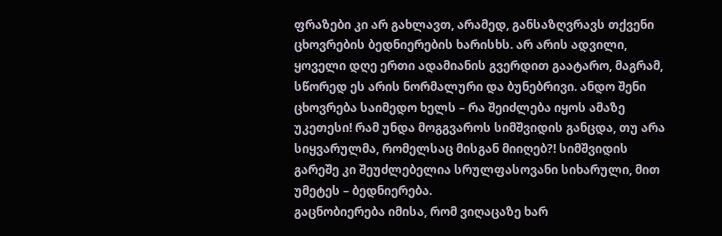ფრაზები კი არ გახლავთ, არამედ, განსაზღვრავს თქვენი ცხოვრების ბედნიერების ხარისხს. არ არის ადვილი, ყოველი დღე ერთი ადამიანის გვერდით გაატარო, მაგრამ, სწორედ ეს არის ნორმალური და ბუნებრივი. ანდო შენი ცხოვრება საიმედო ხელს – რა შეიძლება იყოს ამაზე უკეთესი! რამ უნდა მოგგვაროს სიმშვიდის განცდა, თუ არა სიყვარულმა, რომელსაც მისგან მიიღებ?! სიმშვიდის გარეშე კი შეუძლებელია სრულფასოვანი სიხარული, მით უმეტეს – ბედნიერება.
გაცნობიერება იმისა, რომ ვიღაცაზე ხარ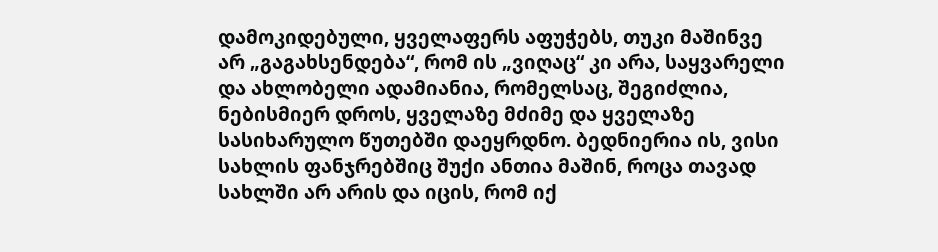დამოკიდებული, ყველაფერს აფუჭებს, თუკი მაშინვე არ „გაგახსენდება“, რომ ის „ვიღაც“ კი არა, საყვარელი და ახლობელი ადამიანია, რომელსაც, შეგიძლია, ნებისმიერ დროს, ყველაზე მძიმე და ყველაზე სასიხარულო წუთებში დაეყრდნო. ბედნიერია ის, ვისი სახლის ფანჯრებშიც შუქი ანთია მაშინ, როცა თავად სახლში არ არის და იცის, რომ იქ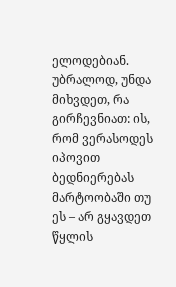ელოდებიან. უბრალოდ, უნდა მიხვდეთ, რა გირჩევნიათ: ის, რომ ვერასოდეს იპოვით ბედნიერებას მარტოობაში თუ ეს – არ გყავდეთ წყლის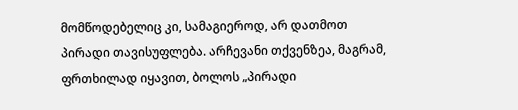მომწოდებელიც კი, სამაგიეროდ, არ დათმოთ პირადი თავისუფლება. არჩევანი თქვენზეა, მაგრამ, ფრთხილად იყავით, ბოლოს „პირადი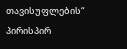თავისუფლების“ პირისპირ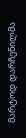მარტოდ დარჩენილმა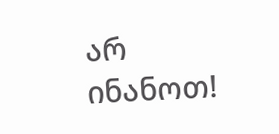არ ინანოთ!